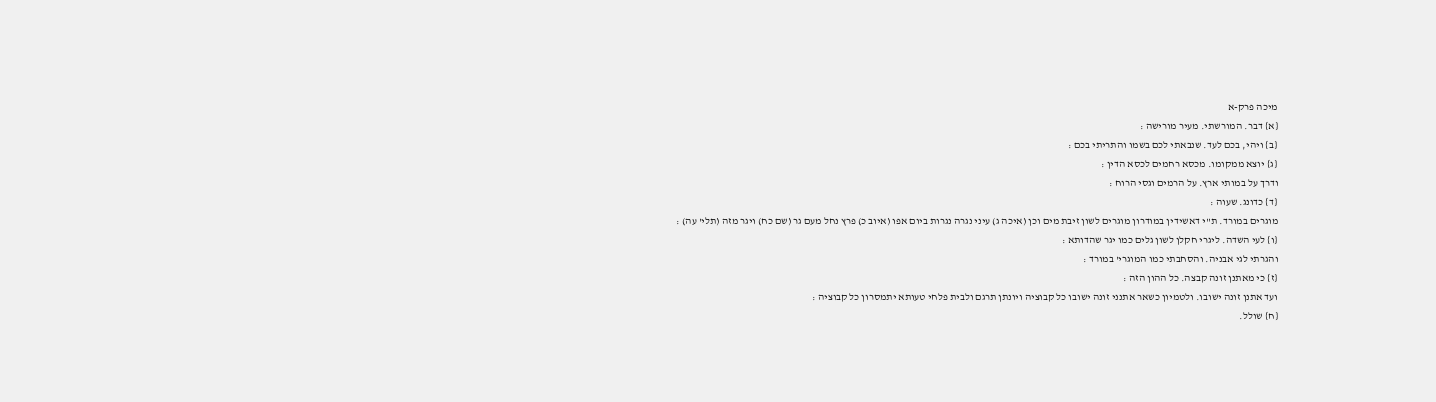מיכה פרק-א
{א} דבר. המורשתי. מעיר מורישה :
{ב} ויהי, בכם לעד. שנבאתי לכם בשמו והתריתי בכם :
{ג} יוצא ממקומו. מכסא רחמים לכסא הדין :
ודרך על במותי ארץ. על הרמים וגסי הרוח :
{ד} כדונג. שעוה :
מוגרים במורד. ת''י דאשידין במודרון מוגרים לשון זיבת מים וכן (איכה ג) עיני נגרה נגרות ביום אפו (איוב כ) פרץ נחל מעם גר (שם כח) ויגר מזה (תלי' עה) :
{ו} לעי השדה. ליגרי חקלן לשון גלים כמו יגר שהדותא :
והגרתי לגי אבניה. והסחבתי כמו המוגרי' במורד :
{ז} כי מאתנן זונה קבצה. כל ההון הזה :
ועד אתנן זונה ישובו. ולטמיון כשאר אתנני זונה ישובו כל קבוציה ויונתן תרגם ולבית פלחי טעותא יתמסרון כל קבוציה :
{ח} שולל.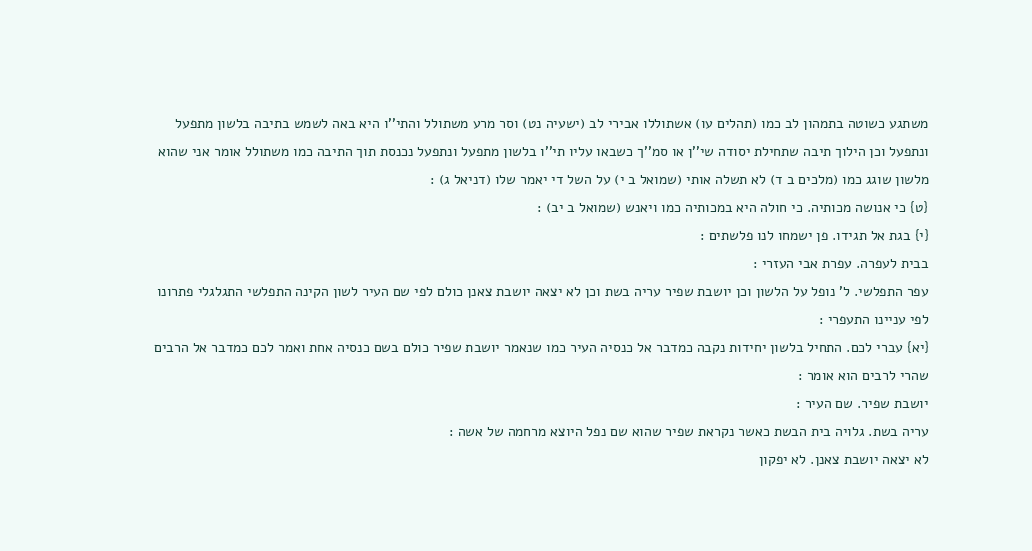משתגע כשוטה בתמהון לב כמו (תהלים עו) אשתוללו אבירי לב (ישעיה נט) וסר מרע משתולל והתי''ו היא באה לשמש בתיבה בלשון מתפעל ונתפעל וכן הילוך תיבה שתחילת יסודה שי''ן או סמ''ך כשבאו עליו תי''ו בלשון מתפעל ונתפעל נכנסת תוך התיבה כמו משתולל אומר אני שהוא מלשון שוגג כמו (מלכים ב ד) לא תשלה אותי (שמואל ב י) על השל די יאמר שלו (דניאל ג) :
{ט} כי אנושה מכותיה. כי חולה היא במכותיה כמו ויאנש (שמואל ב יב) :
{י} בגת אל תגידו. פן ישמחו לנו פלשתים :
בבית לעפרה. עפרת אבי העזרי :
עפר התפלשי. ל' נופל על הלשון וכן יושבת שפיר עריה בשת וכן לא יצאה יושבת צאנן כולם לפי שם העיר לשון הקינה התפלשי התגלגלי פתרונו לפי עניינו התעפרי :
{יא} עברי לכם. התחיל בלשון יחידות נקבה כמדבר אל כנסיה העיר כמו שנאמר יושבת שפיר כולם בשם כנסיה אחת ואמר לכם כמדבר אל הרבים שהרי לרבים הוא אומר :
יושבת שפיר. שם העיר :
עריה בשת. גלויה בית הבשת כאשר נקראת שפיר שהוא שם נפל היוצא מרחמה של אשה :
לא יצאה יושבת צאנן. לא יפקון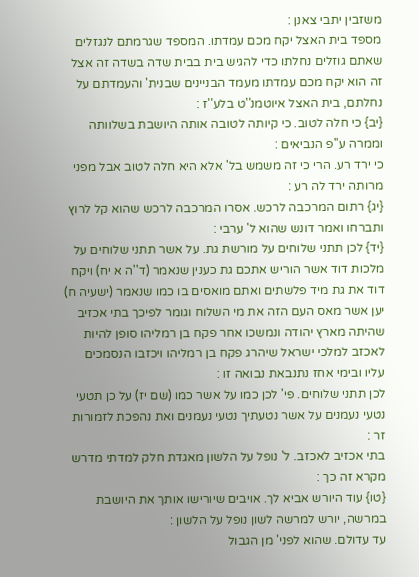משזבין יתבי צאנן :
מספד בית האצל יקח מכם עמדתו. המספד שגרמתם לנגזלים שאתם גוזלים נחלתו כדי להגיש בית בבית שדה בשדה זה אצל זה הוא יקח מכם עמדתו מעמד הבניינים שבנית' והעמדתם על נחלתם, בית האצל איוטמנ''ט בלע''ז :
{יב} כי חלה לטוב. כי קיותה לטובה אותה היושבת בשלוותה וממרה ע''פ הנביאים :
כי ירד רע. הרי כי זה משמש בל' אלא היא חלה לטוב אבל מפני מרותה ירד לה רע :
{יג} רתום המרכבה לרכש. אסרו המרכבה לרכש שהוא קל לרוץ ותברחו ואמר דונש שהוא ל' ערבי :
{יד} לכן תתני שלוחים על מורשת גת. על אשר תתני שלוחים על מלכות דוד אשר הוריש אתכם גת כענין שנאמר (ד''ה א יח) ויקח דוד את גת מיד פלשתים ואתם מואסים בו כמו שנאמר (ישעיה ח) יען אשר מאס העם הזה את מי השלוח וגומר לפיכך בתי אכזיב שהיתה מארץ יהודה ונמשכו אחר פקח בן רמליהו סופן להיות לאכזב למלכי ישראל שיהרג פקח בן רמליהו ויכזבו הנסמכים עליו ובימי אחז נתנבאת נבואה זו :
לכן תתני שלוחים. פי' לכן כמו על אשר כמו (שם יז) על כן תטעי נטעי נעמנים על אשר נטעתיך נטעי נעמנים ואת נהפכת לזמורות זר :
בתי אכזיב לאכזב. ל' נופל על הלשון מאגדת חלק למדתי מדרש מקרא זה כך :
{טו} עוד היורש אביא לך. אויבים שיורישו אותך את היושבת במרשה, יורש למרשה לשון נופל על הלשון :
עד עדולם. שהוא לפני' מן הגבול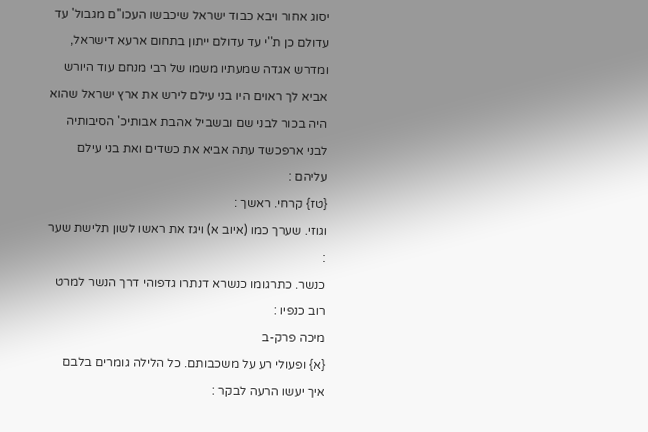יסוג אחור ויבא כבוד ישראל שיכבשו העכו''ם מגבול' עד עדולם כן ת''י עד עדולם ייתון בתחום ארעא דישראל, ומדרש אגדה שמעתיו משמו של רבי מנחם עוד היורש אביא לך ראוים היו בני עילם לירש את ארץ ישראל שהוא היה בכור לבני שם ובשביל אהבת אבותיכ' הסיבותיה לבני ארפכשד עתה אביא את כשדים ואת בני עילם עליהם :
{טז} קרחי. ראשך :
וגוזי. שערך כמו (איוב א) ויגז את ראשו לשון תלישת שער :
כנשר. כתרגומו כנשרא דנתרו גדפוהי דרך הנשר למרט רוב כנפיו :
מיכה פרק-ב
{א} ופעולי רע על משכבותם. כל הלילה גומרים בלבם איך יעשו הרעה לבקר :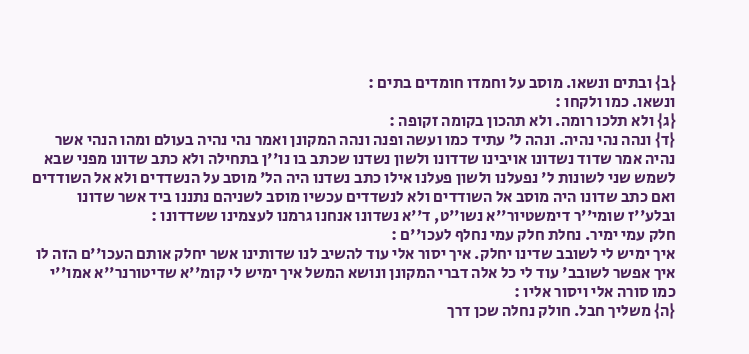{ב} ובתים ונשאו. מוסב על וחמדו חומדים בתים :
ונשאו. כמו ולקחו :
{ג} ולא תלכו רומה. ולא תהכון בקומה זקופה :
{ד} ונהה נהי נהיה. ונהה ל' עתיד כמו ועשה ופנה ונהה המקונן ואמר נהי נהיה בעולם ומהו הנהי אשר נהיה אמר שדוד נשדונו אויבינו שדדונו ולשון נשדנו שכתב בו נו''ן בתחילה ולא כתב שדונו מפני שבא לשמש שני לשונות ל' נפעלנו ולשון פעלנו אילו כתב נשדנו היה הל' מוסב על הנשדדים ולא אל השודדים ואם כתב שדונו היה מוסב אל השודדים ולא לנשדדים עכשיו מוסב לשניהם נתננו ביד אשר שדונו ובלע''ז שומי''ר דימשטיור''א נשו''ט, ד''א נשדונו אנחנו גרמנו לעצמינו ששדדונו :
חלק עמי ימיר. נחלת חלק עמי נחלף לעכו''ם :
איך ימיש לי לשובב שדינו יחלק. איך יסור אלי עוד להשיב לנו שדותינו אשר יחלק אותם העכו''ם הזה לו איך אפשר לשובב' עוד לי כל אלה דברי המקונן ונושא המשל איך ימיש לי קומ''א שדיטורנר''א אמו''י כמו סורה אלי ויסור אליו :
{ה} משליך חבל. חולק נחלה שכן דרך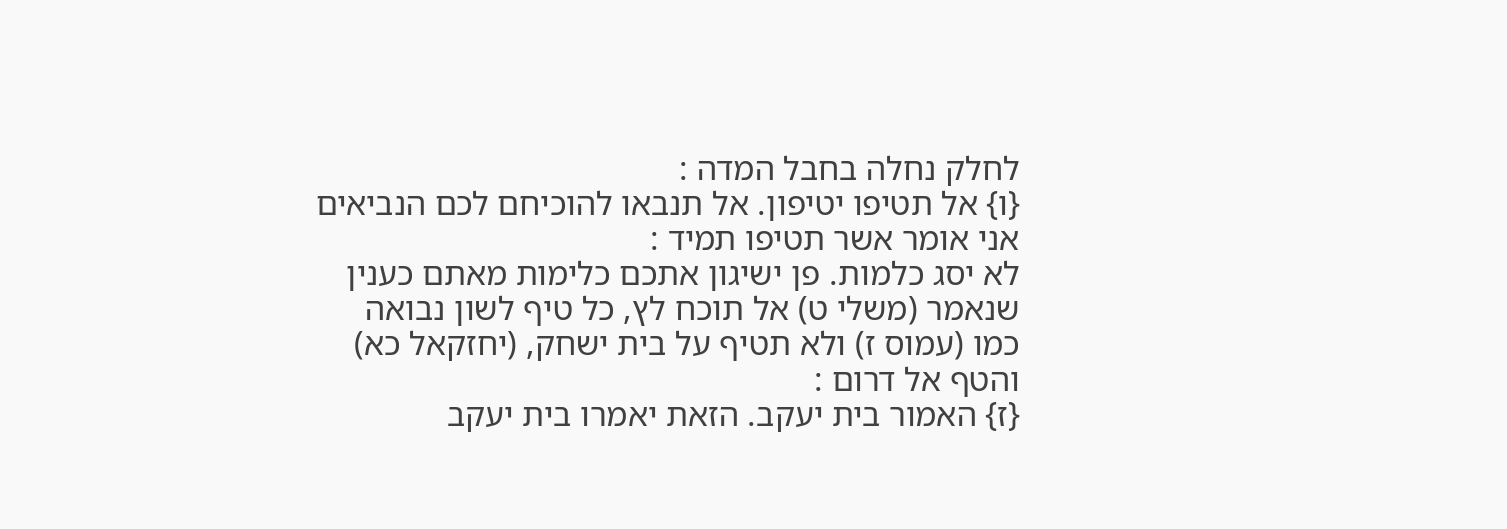לחלק נחלה בחבל המדה :
{ו} אל תטיפו יטיפון. אל תנבאו להוכיחם לכם הנביאים אני אומר אשר תטיפו תמיד :
לא יסג כלמות. פן ישיגון אתכם כלימות מאתם כענין שנאמר (משלי ט) אל תוכח לץ, כל טיף לשון נבואה כמו (עמוס ז) ולא תטיף על בית ישחק, (יחזקאל כא) והטף אל דרום :
{ז} האמור בית יעקב. הזאת יאמרו בית יעקב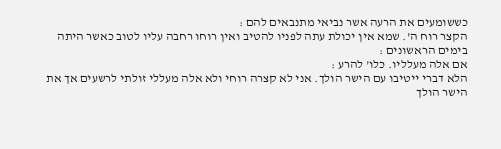כששומעים את הרעה אשר נביאי מתנבאים להם :
הקצר רוח ה'. שמא אין יכולת עתה לפניו להטיב ואין רוחו רחבה עליו לטוב כאשר היתה בימים הראשונים :
אם אלה מעלליו. כלו' להרע :
הלא דברי ייטיבו עם הישר הולך. אני לא קצרה רוחי ולא אלה מעללי זולתי לרשעים אך את הישר הולך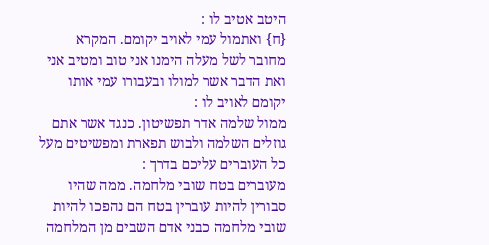היטב אטיב לו :
{ח} ואתמול עמי לאויב יקומם. המקרא מחובר לשל מעלה הימנו אני טוב ומטיב אני ואת הדבר אשר למולו ובעבורו עמי אותו יקומם לאויב לו :
ממול שלמה אדר תפשיטון. כנגד אשר אתם גוזלים השלמה ולבוש תפארת ומפשיטים מעל כל העוברים עליכם בדרך :
מעוברים בטח שובי מלחמה. ממה שהיו סבורין להיות עוברין בטח הם נהפכו להיות שובי מלחמה כבני אדם השבים מן המלחמה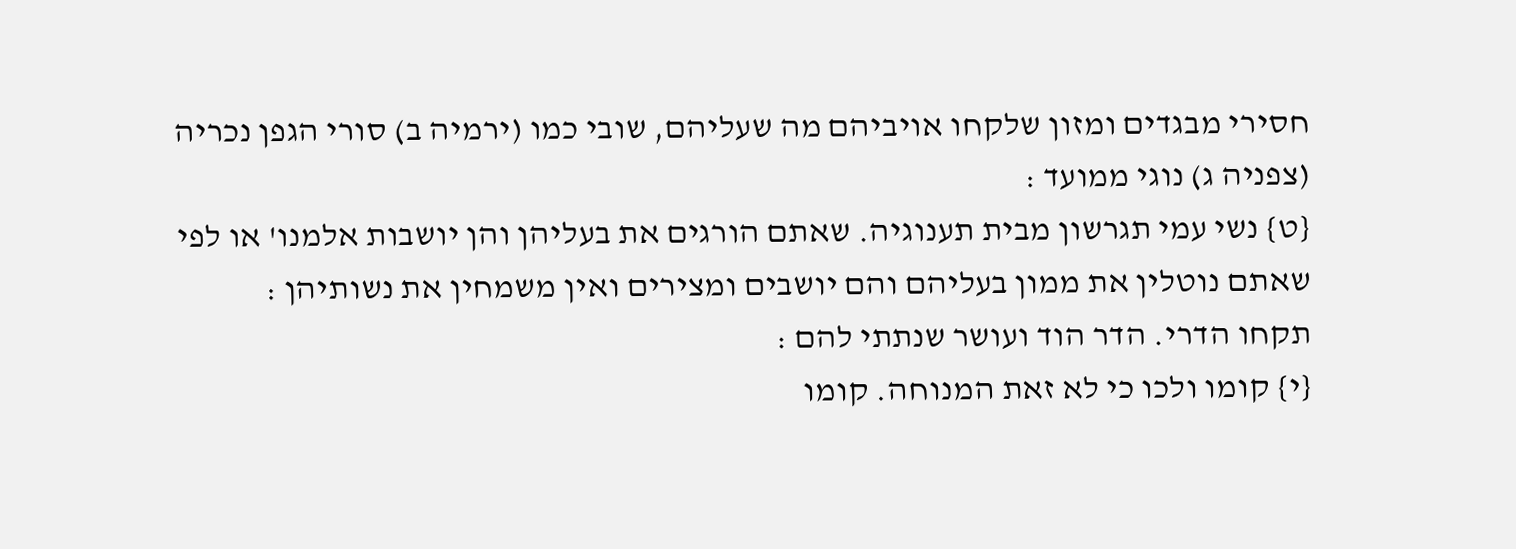חסירי מבגדים ומזון שלקחו אויביהם מה שעליהם, שובי כמו (ירמיה ב) סורי הגפן נכריה (צפניה ג) נוגי ממועד :
{ט} נשי עמי תגרשון מבית תענוגיה. שאתם הורגים את בעליהן והן יושבות אלמנו' או לפי שאתם נוטלין את ממון בעליהם והם יושבים ומצירים ואין משמחין את נשותיהן :
תקחו הדרי. הדר הוד ועושר שנתתי להם :
{י} קומו ולכו כי לא זאת המנוחה. קומו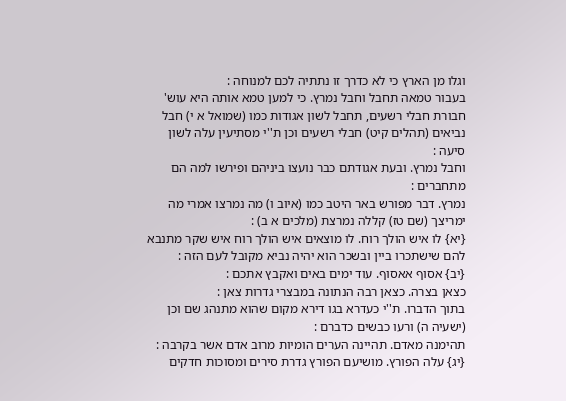וגלו מן הארץ כי לא כדרך זו נתתיה לכם למנוחה :
בעבור טמאה תחבל וחבל נמרץ. כי למען טמא אותה היא עוש' חבורת חבלי רשעים, תחבל לשון אגודות כמו (שמואל א י) חבל נביאים (תהלים קיט) חבלי רשעים וכן ת''י מסתיעין עלה לשון סיעה :
וחבל נמרץ. ובעת אגודתם כבר נועצו ביניהם ופירשו למה הם מתחברים :
נמרץ. דבר מפורש באר היטב כמו (איוב ו) מה נמרצו אמרי מה ימריצך (שם טז) קללה נמרצת (מלכים א ב) :
{יא} לו איש הולך רוח. לו מוצאים איש הולך רוח איש שקר מתנבא להם שישתכרו ביין ובשכר הוא יהיה נביא מקובל לעם הזה :
{יב} אסוף אאסוף. עוד ימים באים ואקבץ אתכם :
כצאן בצרה. כצאן רבה הנתונה במבצרי גדרות צאן :
בתוך הדברו. ת''י כעדרא בגו דירא מקום שהוא מתנהג שם וכן (ישעיה ה) ורעו כבשים כדברם :
תהימנה מאדם. תהיינה הערים הומיות מרוב אדם אשר בקרבה :
{יג} עלה הפורץ. מושיעם הפורץ גדרת סירים ומסוכות חדקים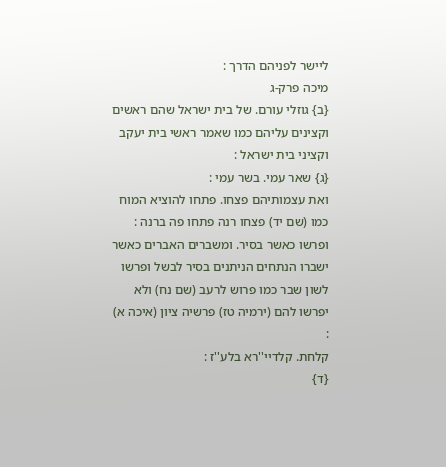ליישר לפניהם הדרך :
מיכה פרק-ג
{ב} גוזלי עורם. של בית ישראל שהם ראשים וקצינים עליהם כמו שאמר ראשי בית יעקב וקציני בית ישראל :
{ג} שאר עמי. בשר עמי :
ואת עצמותיהם פצחו. פתחו להוציא המוח כמו (שם יד) פצחו רנה פתחו פה ברנה :
ופרשו כאשר בסיר. ומשברים האברים כאשר ישברו הנתחים הניתנים בסיר לבשל ופרשו לשון שבר כמו פרוש לרעב (שם נח) ולא יפרשו להם (ירמיה טז) פרשיה ציון (איכה א) :
קלחת. קלדיי''רא בלע''ז :
{ד}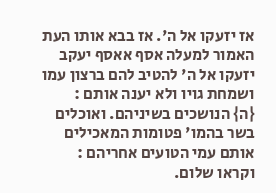אז יזעקו אל ה'. אז בבא אותו העת האמור למעלה אסף אאסף יעקב יזעקו אל ה' להטיב להם ברצון עמו ושמחת גויו ולא יענה אותם :
{ה} הנושכים בשיניהם. ואוכלים בשר בהמו' פטומות המאכילים אותם עמי הטועים אחריהם :
וקראו שלום.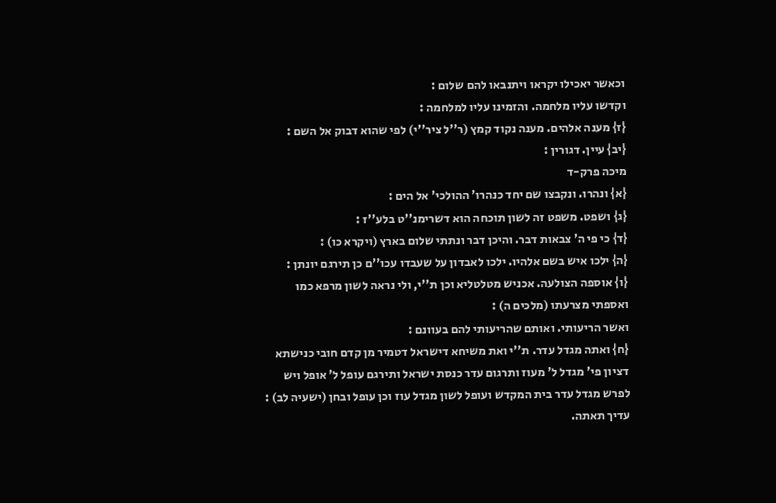וכאשר יאכילו יקראו ויתנבאו להם שלום :
וקדשו עליו מלחמה. והזמינו עליו למלחמה :
{ז} מענה אלהים. מענה נקוד קמץ (ר''ל ציר''י) לפי שהוא דבוק אל השם :
{יב} עיין. דגורין :
מיכה פרק-ד
{א} ונהרו. ונקבצו שם יחד כנהרו' ההולכי' אל הים :
{ג} ושפט. משפט זה לשון תוכחה הוא דשרימנ''ט בלע''ז :
{ד} כי פי ה' צבאות דבר. והיכן דבר ונתתי שלום בארץ (ויקרא כו) :
{ה} ילכו איש בשם אלהיו. ילכו לאבדון על שעבדו עכו''ם כן תירגם יונתן :
{ו} אוספה הצולעה. אכניש מטלטליא וכן ת''י, ולי נראה לשון מרפא כמו ואספתי מצרעתו (מלכים ה) :
ואשר הריעותי. ואותם שהריעותי להם בעוונם :
{ח} ואתה מגדל עדר. ת''י ואת משיחא דישראל דטמיר מן קדם חובי כנישתא דציון פי' מגדל ל' מעוז ותרגום עדר כנסת ישראל ותירגם עופל ל' אופל ויש לפרש מגדל עדר בית המקדש ועופל לשון מגדל עוז וכן עופל ובחן (ישעיה לב) :
עדיך תאתה.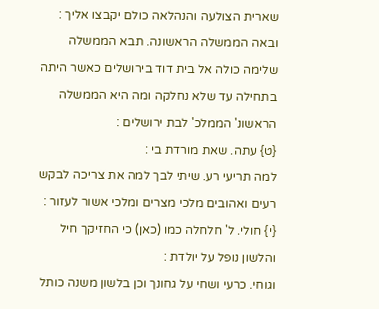שארית הצולעה והנהלאה כולם יקבצו אליך :
ובאה הממשלה הראשונה. תבא הממשלה שלימה כולה אל בית דוד בירושלים כאשר היתה בתחילה עד שלא נחלקה ומה היא הממשלה הראשונ' הממלכ' לבת ירושלים :
{ט} עתה. שאת מורדת בי :
למה תריעי רע. שיתי לבך למה את צריכה לבקש רעים ואהובים מלכי מצרים ומלכי אשור לעזור :
{י} חולי. ל' חלחלה כמו (כאן) כי החזיקך חיל והלשון נופל על יולדת :
וגוחי. כרעי ושחי על גחונך וכן בלשון משנה כותל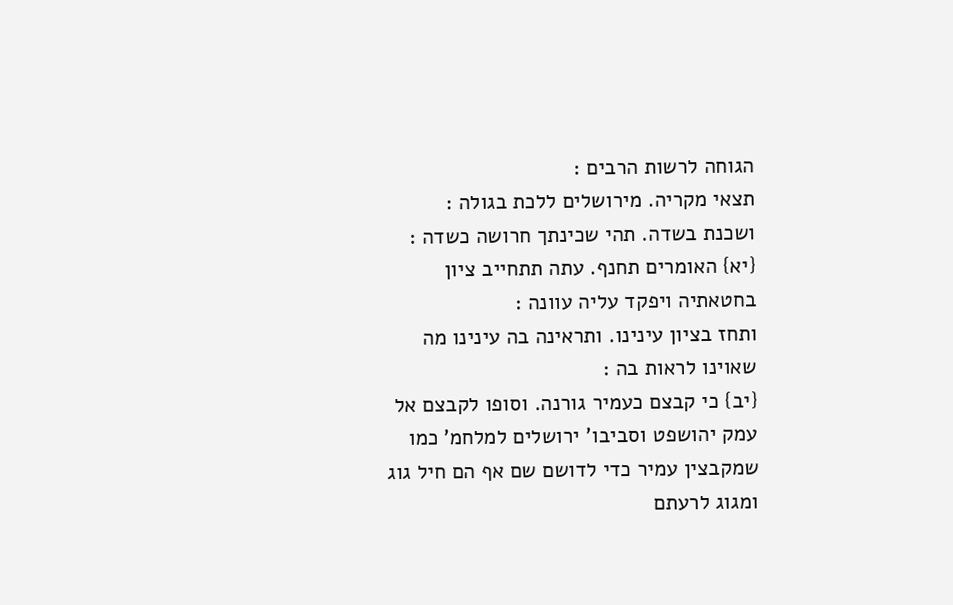הגוחה לרשות הרבים :
תצאי מקריה. מירושלים ללכת בגולה :
ושכנת בשדה. תהי שכינתך חרושה כשדה :
{יא} האומרים תחנף. עתה תתחייב ציון בחטאתיה ויפקד עליה עוונה :
ותחז בציון עינינו. ותראינה בה עינינו מה שאוינו לראות בה :
{יב} כי קבצם כעמיר גורנה. וסופו לקבצם אל עמק יהושפט וסביבו' ירושלים למלחמ' כמו שמקבצין עמיר כדי לדושם שם אף הם חיל גוג ומגוג לרעתם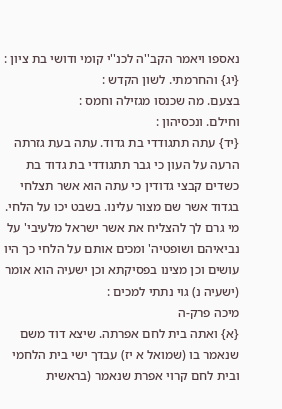נאספו ויאמר הקב''ה לכנ''י קומי ודושי בת ציון :
{יג} והחרמתי. לשון הקדש :
בצעם. מה שכנסו מגזילה וחמס :
וחילם. ונכסיהון :
{יד} עתה תתגודדי בת גדוד. עתה בעת גזרתה הרעה על העון כי גבר תתגודדי בת גדוד בת כשדים קבצי גדודין כי עתה הוא אשר תצלחי בגדוד אשר שם מצור עלינו. בשבט יכו על הלחי. מי גרם לך להצליח את אשר ישראל מלעיבי' על נביאיהם ושופטיה' ומכים אותם על הלחי כך היו עושים וכן מצינו בפסיקתא וכן ישעיה הוא אומר (ישעיה נ) גוי נתתי למכים :
מיכה פרק-ה
{א} ואתה בית לחם אפרתה. שיצא דוד משם שנאמר בו (שמואל א יז) עבדך ישי בית הלחמי ובית לחם קרוי אפרת שנאמר (בראשית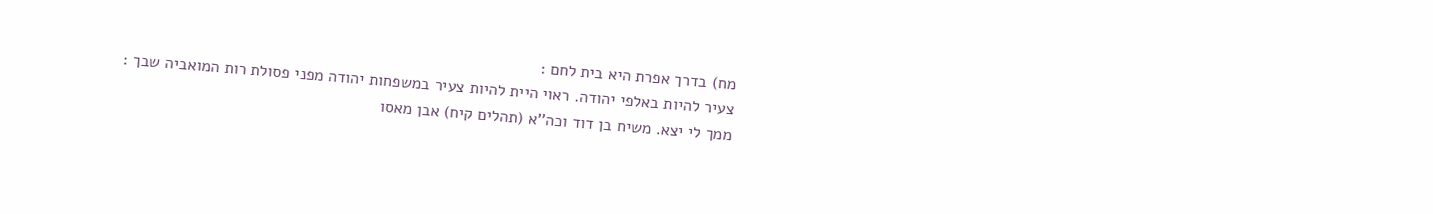מח) בדרך אפרת היא בית לחם :
צעיר להיות באלפי יהודה. ראוי היית להיות צעיר במשפחות יהודה מפני פסולת רות המואביה שבך :
ממך לי יצא. משיח בן דוד וכה''א (תהלים קיח) אבן מאסו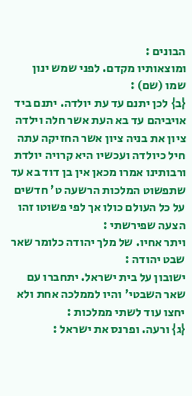הבונים :
ומוצאותיו מקדם. לפני שמש ינון שמו (שם) :
{ב} לכן יתנם עד עת יולדה. יתנם ביד אויביהם עד בא העת אשר חלה וילדה ציון את בניה ציון אשר החזיקה עתה חיל כיולדה ועכשיו היא קרויה יולדת ורבותינו אמרו מכאן אין בן דוד בא עד שתפשוט המלכות הרשעה ט' חדשים על כל העולם כולו אך לפי פשוטו זהו הצעה שפירשתי :
ויתר אחיו. של מלך יהודה כלומר שאר שבט יהודה :
ישובון על בית ישראל. יתחברו עם שאר השבטי' והיו לממלכה אחת ולא יחצו עוד לשתי ממלכות :
{ג} ורעה. ופרנס את ישראל :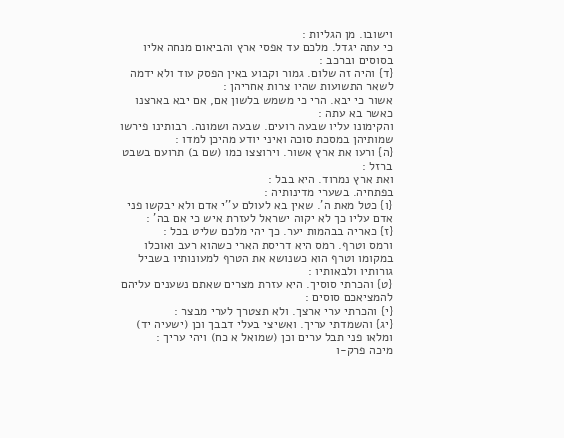וישובו. מן הגליות :
כי עתה יגדל. מלכם עד אפסי ארץ והביאום מנחה אליו בסוסים וברכב :
{ד} והיה זה שלום. גמור וקבוע באין הפסק עוד ולא ידמה לשאר התשועות שהיו צרות אחריהן :
אשור כי יבא. הרי כי משמש בלשון אם, אם יבא בארצנו כאשר בא עתה :
והקימונו עליו שבעה רועים. שבעה ושמונה. רבותינו פירשו שמותיהן במסכת סוכה ואיני יודע מהיכן למדו :
{ה} ורעו את ארץ אשור. וירוצצו כמו (שם ב) תרועם בשבט ברזל :
ואת ארץ נמרוד. היא בבל :
בפתחיה. בשערי מדינותיה :
{ו} כטל מאת ה'. שאין בא לעולם ע''י אדם ולא יבקשו פני אדם עליו כך לא יקוה ישראל לעזרת איש כי אם בה' :
{ז} כאריה בבהמות יער. כך יהי מלכם שליט בכל :
ורמס וטרף. רמס היא דריסת הארי כשהוא רעב ואוכלו במקומו וטרף הוא כשנושא את הטרף למעונותיו בשביל גורותיו ולבאותיו :
{ט} והכרתי סוסיך. היא עזרת מצרים שאתם נשענים עליהם להמציאכם סוסים :
{י} והכרתי ערי ארצך. ולא תצטרך לערי מבצר :
{יג} והשמדתי עריך. ואשיצי בעלי דבבך וכן (ישעיה יד) ומלאו פני תבל ערים וכן (שמואל א כח) ויהי עריך :
מיכה פרק-ו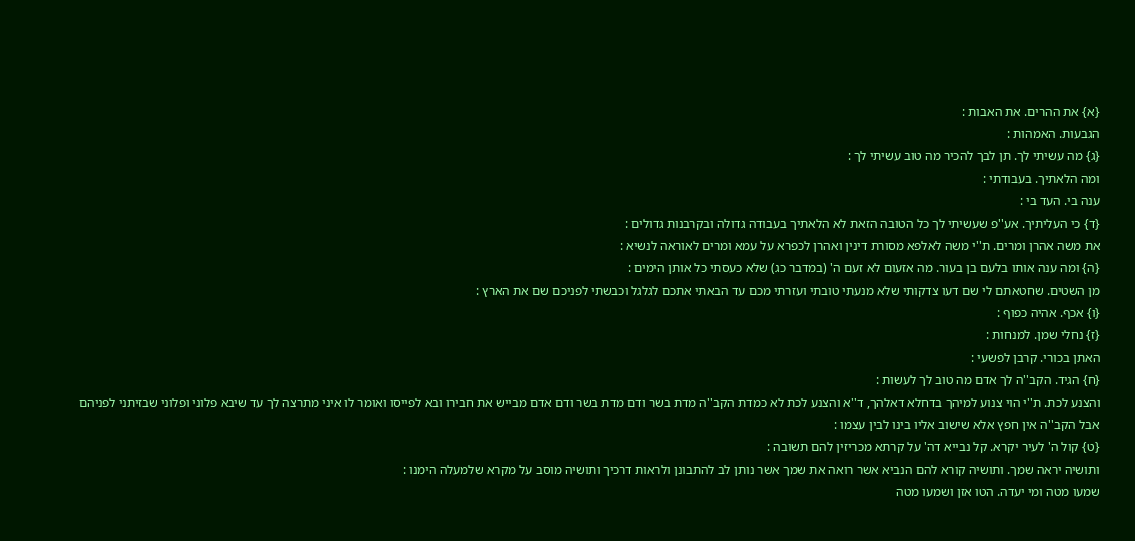{א} את ההרים. את האבות :
הגבעות. האמהות :
{ג} מה עשיתי לך. תן לבך להכיר מה טוב עשיתי לך :
ומה הלאתיך. בעבודתי :
ענה בי. העד בי :
{ד} כי העליתיך. אע''פ שעשיתי לך כל הטובה הזאת לא הלאתיך בעבודה גדולה ובקרבנות גדולים :
את משה אהרן ומרים. ת''י משה לאלפא מסורת דינין ואהרן לכפרא על עמא ומרים לאוראה לנשיא :
{ה} ומה ענה אותו בלעם בן בעור. מה אזעום לא זעם ה' (במדבר כג) שלא כעסתי כל אותן הימים :
מן השטים. שחטאתם לי שם דעו צדקותי שלא מנעתי טובתי ועזרתי מכם עד הבאתי אתכם לגלגל וכבשתי לפניכם שם את הארץ :
{ו} אכף. אהיה כפוף :
{ז} נחלי שמן. למנחות :
האתן בכורי. קרבן לפשעי :
{ח} הגיד. הקב''ה לך אדם מה טוב לך לעשות :
והצנע לכת. ת''י הוי צנוע למיהך בדחלא דאלהך, ד''א והצנע לכת לא כמדת הקב''ה מדת בשר ודם מדת בשר ודם אדם מבייש את חבירו ובא לפייסו ואומר לו איני מתרצה לך עד שיבא פלוני ופלוני שבזיתני לפניהם אבל הקב''ה אין חפץ אלא שישוב אליו בינו לבין עצמו :
{ט} קול ה' לעיר יקרא. קל נבייא דה' על קרתא מכריזין להם תשובה :
ותושיה יראה שמך. ותושיה קורא להם הנביא אשר רואה את שמך אשר נותן לב להתבונן ולראות דרכיך ותושיה מוסב על מקרא שלמעלה הימנו :
שמעו מטה ומי יעדה. הטו אזן ושמעו מטה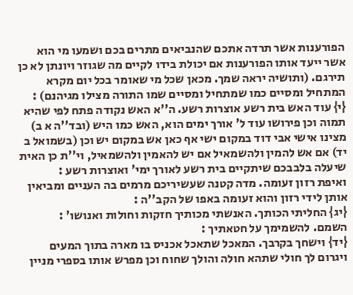הפורענות אשר תרדה אתכם שהנביאים מתרים בכם ושמעו מי הוא אשר ייעד אותו הפורענות אם יכולת בידו לקיים מה שגוזר ויונתן לא כן תירגם. (ותושיה יראה שמך. מכאן שכל מי שאומר בכל יום מקרא המתחיל ומסיים כמו שמתחיל ומסיים שמו התורה מצילו מגיהנם) :
{י} עוד האש בית רשע אוצרות רשע. ה''א האש נקודה פתח לפי שהיא תמוה וכן פירושו עוד ל' אורך ימים הוא, האש כמו היש (ובד''ה א ב) מצינו אישי אבי דוד במקום ישי אף כאן אש במקום יש וכן (בשמואל ב יד) אם אש להמין ולהשמאיל אם יש להאמין ולהשמאיל, וי''ת כן האית שיעלה בלבבכם שיתקיים בית רשע לאורך ימי' ואוצרות רשע :
ואיפת רזון זעומה. מדה קטנה שעשיריכם מרמים בה העניים ומביאין אותן לידי רזון והוא זעומה באפו של הקב''ה :
{יג} החליתי הכותך. האנשתי מכותיך חזקות וחולות ואנושו' :
השמם. להשמימך על חטאתיך :
{יד} וישחך בקרבך. המאכל שתאכל אכניס בו מארה בתוך המעים ויגרום לך חולי שתהא חולה והולך שחוח וכן מפרש אותו בספרי מניין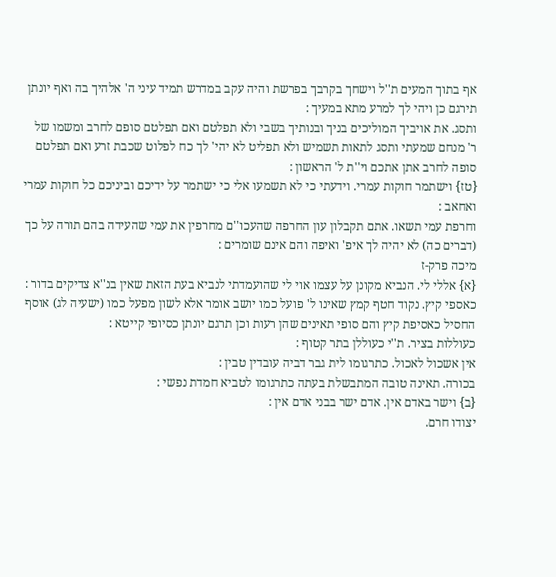אף בתוך המעים ת''ל וישחך בקרבך בפרשת והיה עקב במדרש תמיד עיני ה' אלהיך בה ואף יונתן תירגם כן ויהי לך למרע מתא במעיך :
ותסג. את אויביך המוליכים בניך ובנותיך בשבי ולא תפלטם ואם תפלטם סופם לחרב ומשמו של ר' מנחם שמעתי ותסג לתאות תשמיש ולא תפליט לא יהי' לך כח לפלוט שכבת זרע ואם תפלטם סופה לחרב אתן אתכם וי''ת ל' הראשון :
{טז} וישתמר חוקות עמרי. וידעתי כי לא תשמעו אלי כי ישתמר על ידיכם וביניכם כל חוקות עמרי ואחאב :
וחרפת עמי תשאו. אתם תקבלון עון החרפה שהעכו''ם מחרפין את עמי שהעידה בהם תורה על כך (דברים כה) לא יהיה לך איפ' ואיפה והם אינם שומרים :
מיכה פרק-ז
{א} אללי לי. הנביא מקונן על עצמו אוי לי שהועמדתי לנביא בעת הזאת שאין בנ''א צדיקים בדור :
כאספי קיץ. נקוד חטף קמץ שאינו ל' פועל כמו יושב אומר אלא לשון מפעל כמו (ישעיה לג) אוסף החסיל כאסיפת קיץ והם סופי תאינים שהן רעות וכן תרגם יונתן כסיופי קייטא :
כעוללות בציר. ת''י כעוללן בתר קטוף :
אין אשכול לאכול. כתרגומו לית גבר דביה עובדין טבין :
בכורה. תאינה טובה המתבשלת בעתה כתרגומו לטביא חמדת נפשי :
{ב} וישר באדם אין. אדם ישר בבני אדם אין :
יצודו חרם.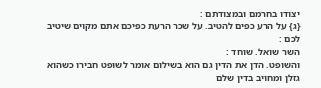יצודו בחרמם ובמצודתם :
{ג} על הרע כפים להטיב. על שכר הרעת כפיכם אתם מקוים שיטיב לכם :
השר שואל. שוחד :
והשופט. הדן את הדין גם הוא בשילום אומר לשופט חבירו כשהוא גזלן ומחויב בדין שלם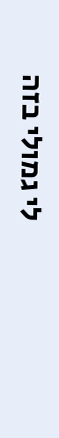לי גמולי בזה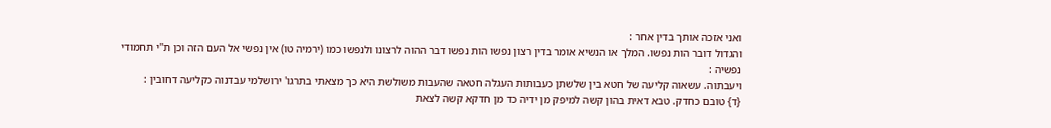ואני אזכה אותך בדין אחר :
והגדול דובר הות נפשו. המלך או הנשיא אומר בדין רצון נפשו הות נפשו דבר ההוה לרצונו ולנפשו כמו (ירמיה טו) אין נפשי אל העם הזה וכן ת''י תחמודי נפשיה :
ויעבתוה. עשאוה קליעה של חטא בין שלשתן כעבותות העגלה חטאה שהעבות משולשת היא כך מצאתי בתרגו' ירושלמי עבדנוה כקליעה דחובין :
{ד} טובם כחדק. טבא דאית בהון קשה למיפק מן ידיה כד מן חדקא קשה לצאת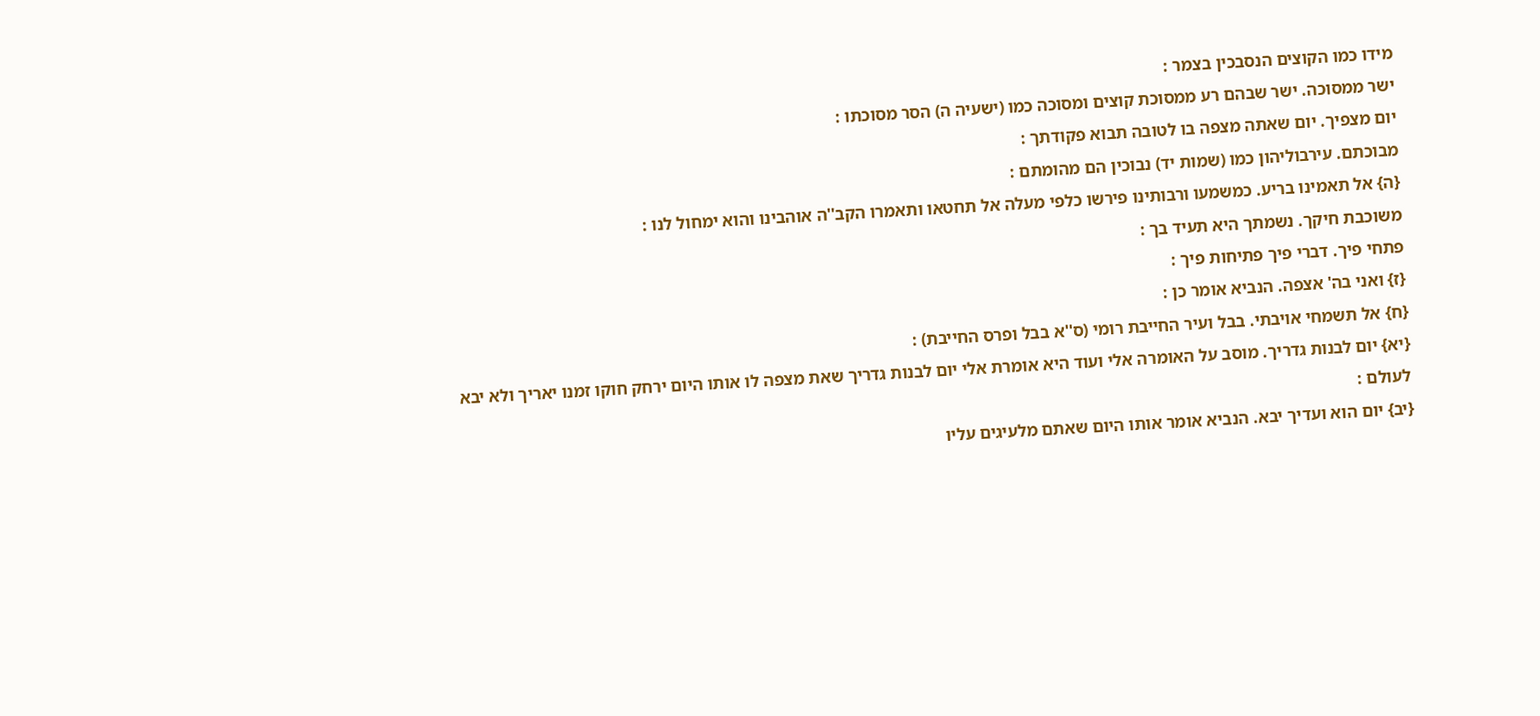מידו כמו הקוצים הנסבכין בצמר :
ישר ממסוכה. ישר שבהם רע ממסוכת קוצים ומסוכה כמו (ישעיה ה) הסר מסוכתו :
יום מצפיך. יום שאתה מצפה בו לטובה תבוא פקודתך :
מבוכתם. עירבוליהון כמו (שמות יד) נבוכין הם מהומתם :
{ה} אל תאמינו בריע. כמשמעו ורבותינו פירשו כלפי מעלה אל תחטאו ותאמרו הקב''ה אוהבינו והוא ימחול לנו :
משוכבת חיקך. נשמתך היא תעיד בך :
פתחי פיך. דברי פיך פתיחות פיך :
{ז} ואני בה' אצפה. הנביא אומר כן :
{ח} אל תשמחי אויבתי. בבל ועיר החייבת רומי (ס''א בבל ופרס החייבת) :
{יא} יום לבנות גדריך. מוסב על האומרה אלי ועוד היא אומרת אלי יום לבנות גדריך שאת מצפה לו אותו היום ירחק חוקו זמנו יאריך ולא יבא לעולם :
{יב} יום הוא ועדיך יבא. הנביא אומר אותו היום שאתם מלעיגים עליו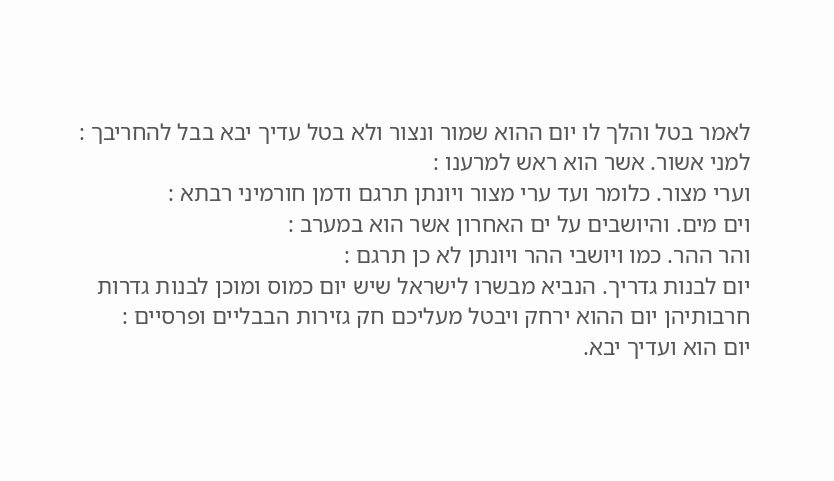לאמר בטל והלך לו יום ההוא שמור ונצור ולא בטל עדיך יבא בבל להחריבך :
למני אשור. אשר הוא ראש למרענו :
וערי מצור. כלומר ועד ערי מצור ויונתן תרגם ודמן חורמיני רבתא :
וים מים. והיושבים על ים האחרון אשר הוא במערב :
והר ההר. כמו ויושבי ההר ויונתן לא כן תרגם :
יום לבנות גדריך. הנביא מבשרו לישראל שיש יום כמוס ומוכן לבנות גדרות חרבותיהן יום ההוא ירחק ויבטל מעליכם חק גזירות הבבליים ופרסיים :
יום הוא ועדיך יבא.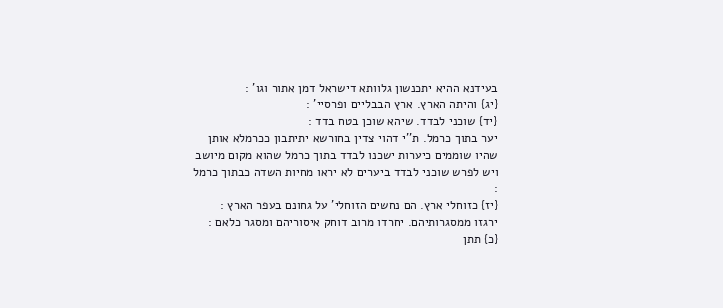בעידנא ההיא יתכנשון גלוותא דישראל דמן אתור וגו' :
{יג} והיתה הארץ. ארץ הבבליים ופרסיי' :
{יד} שוכני לבדד. שיהא שוכן בטח בדד :
יער בתוך כרמל. ת''י דהוי צדין בחורשא יתיתבון ככרמלא אותן שהיו שוממים כיערות ישכנו לבדד בתוך כרמל שהוא מקום מיושב ויש לפרש שוכני לבדד ביערים לא יראו מחיות השדה כבתוך כרמל :
{יז} כזוחלי ארץ. הם נחשים הזוחלי' על גחונם בעפר הארץ :
ירגזו ממסגרותיהם. יחרדו מרוב דוחק איסוריהם ומסגר כלאם :
{כ} תתן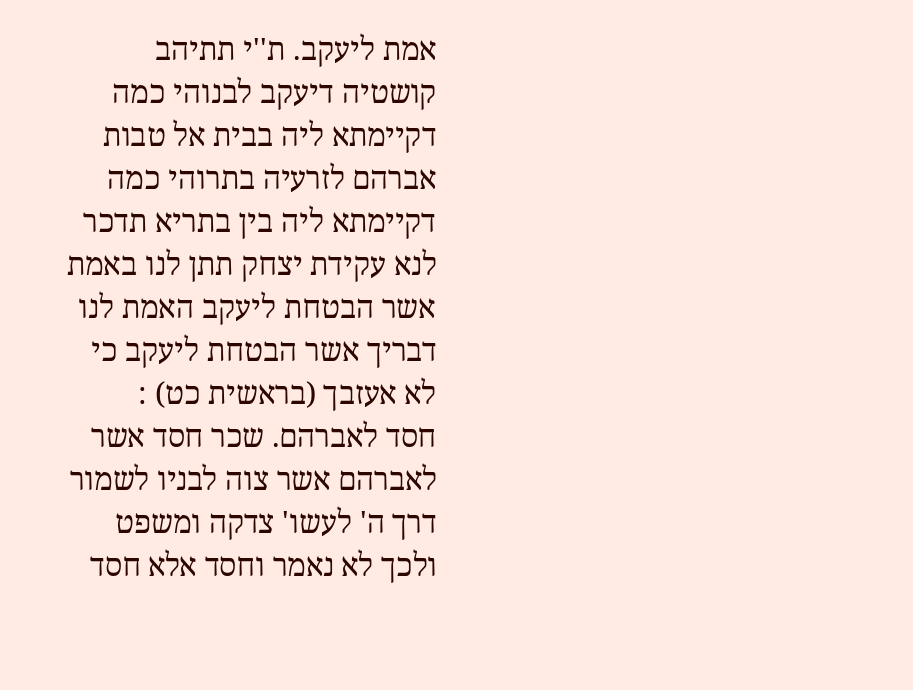אמת ליעקב. ת''י תתיהב קושטיה דיעקב לבנוהי כמה דקיימתא ליה בבית אל טבות אברהם לזרעיה בתרוהי כמה דקיימתא ליה בין בתריא תדכר לנא עקידת יצחק תתן לנו באמת אשר הבטחת ליעקב האמת לנו דבריך אשר הבטחת ליעקב כי לא אעזבך (בראשית כט) :
חסד לאברהם. שכר חסד אשר לאברהם אשר צוה לבניו לשמור דרך ה' לעשו' צדקה ומשפט ולכך לא נאמר וחסד אלא חסד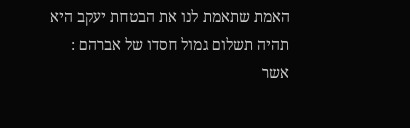האמת שתאמת לנו את הבטחת יעקב היא תהיה תשלום גמול חסדו של אברהם :
אשר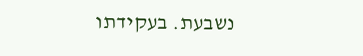נשבעת. בעקידתו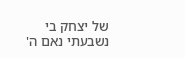של יצחק בי נשבעתי נאם ה'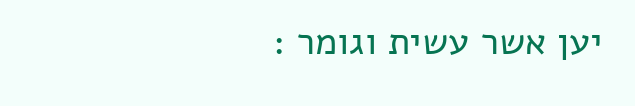יען אשר עשית וגומר :